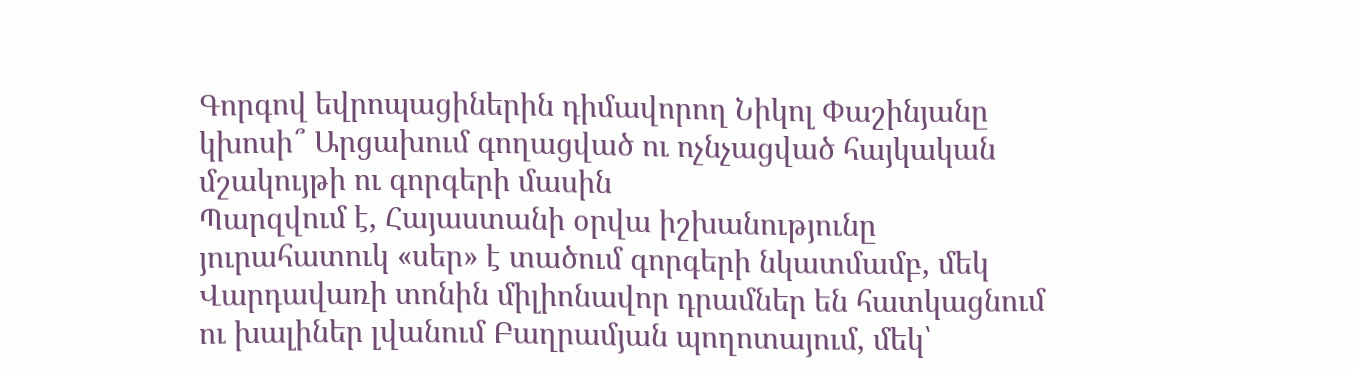Գորգով եվրոպացիներին դիմավորող Նիկոլ Փաշինյանը կխոսի՞ Արցախում գողացված ու ոչնչացված հայկական մշակույթի ու գորգերի մասին
Պարզվում է, Հայաստանի օրվա իշխանությունը յուրահատուկ «սեր» է տածում գորգերի նկատմամբ, մեկ Վարդավառի տոնին միլիոնավոր դրամներ են հատկացնում ու խալիներ լվանում Բաղրամյան պողոտայում, մեկ՝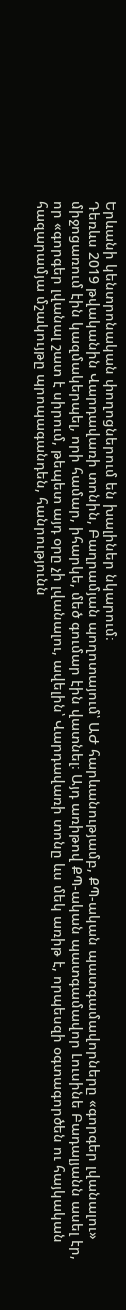Երևանի կենտրոնական փողոցներում են խալիներ նկարում։
Դեռևս 2019 թվականին Վարդավառի տոնին, Բաղրամյան պողոտայում՝ ԱԺ հարևանությամբ, ՔՊ-ական պատգամավորները «գորգեր լվանալու» միջոցառում էին կազմակերպել, որի համար, իհարկե, մեծ գումար էին վատնել։ Այդ առիթով ՔՊ-ական պատգամավոր Լուսինե Բադալյանն ասել էր, որ «գորգեր լվանալ շատ է սիրում, թեպետ այդ օրը չի լվանալու, ավելին՝ Վարդավառի տոնը ևս մեկ առիթ է, որպեսզի օգտագործեն ու հայկական հազարամյա մշակույթը պրոպագանդեն, հանրությունն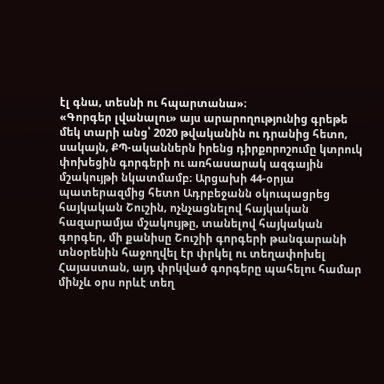էլ գնա, տեսնի ու հպարտանա»։
«Գորգեր լվանալու» այս արարողությունից գրեթե մեկ տարի անց՝ 2020 թվականին ու դրանից հետո, սակայն, ՔՊ-ականներն իրենց դիրքորոշումը կտրուկ փոխեցին գորգերի ու առհասարակ ազգային մշակույթի նկատմամբ։ Արցախի 44-օրյա պատերազմից հետո Ադրբեջանն օկուպացրեց հայկական Շուշին, ոչնչացնելով հայկական հազարամյա մշակույթը, տանելով հայկական գորգեր, մի քանիսը Շուշիի գորգերի թանգարանի տնօրենին հաջողվել էր փրկել ու տեղափոխել Հայաստան, այդ փրկված գորգերը պահելու համար մինչև օրս որևէ տեղ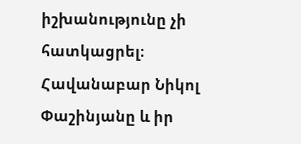իշխանությունը չի հատկացրել։ Հավանաբար Նիկոլ Փաշինյանը և իր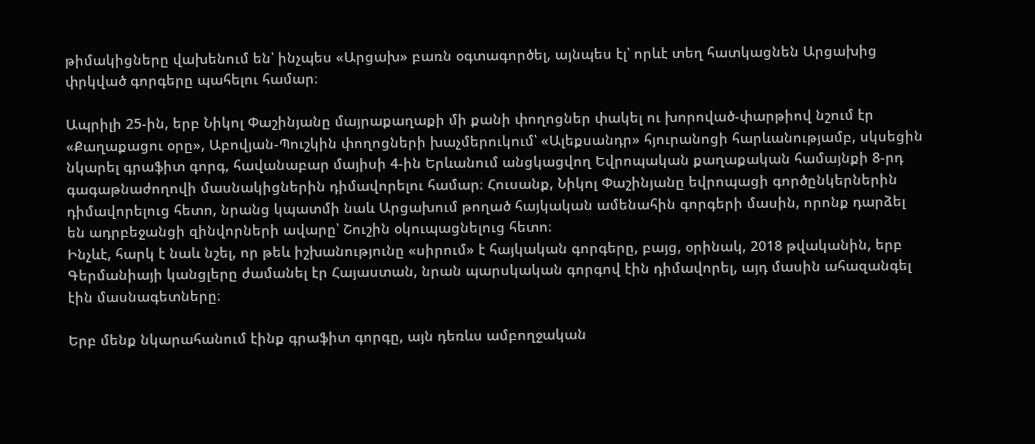թիմակիցները վախենում են՝ ինչպես «Արցախ» բառն օգտագործել, այնպես էլ՝ որևէ տեղ հատկացնեն Արցախից փրկված գորգերը պահելու համար։

Ապրիլի 25-ին, երբ Նիկոլ Փաշինյանը մայրաքաղաքի մի քանի փողոցներ փակել ու խորոված-փարթիով նշում էր «Քաղաքացու օրը», Աբովյան-Պուշկին փողոցների խաչմերուկում՝ «Ալեքսանդր» հյուրանոցի հարևանությամբ, սկսեցին նկարել գրաֆիտ գորգ, հավանաբար մայիսի 4-ին Երևանում անցկացվող Եվրոպական քաղաքական համայնքի 8-րդ գագաթնաժողովի մասնակիցներին դիմավորելու համար։ Հուսանք, Նիկոլ Փաշինյանը եվրոպացի գործընկերներին դիմավորելուց հետո, նրանց կպատմի նաև Արցախում թողած հայկական ամենահին գորգերի մասին, որոնք դարձել են ադրբեջանցի զինվորների ավարը՝ Շուշին օկուպացնելուց հետո։
Ինչևէ, հարկ է նաև նշել, որ թեև իշխանությունը «սիրում» է հայկական գորգերը, բայց, օրինակ, 2018 թվականին, երբ Գերմանիայի կանցլերը ժամանել էր Հայաստան, նրան պարսկական գորգով էին դիմավորել, այդ մասին ահազանգել էին մասնագետները։

Երբ մենք նկարահանում էինք գրաֆիտ գորգը, այն դեռևս ամբողջական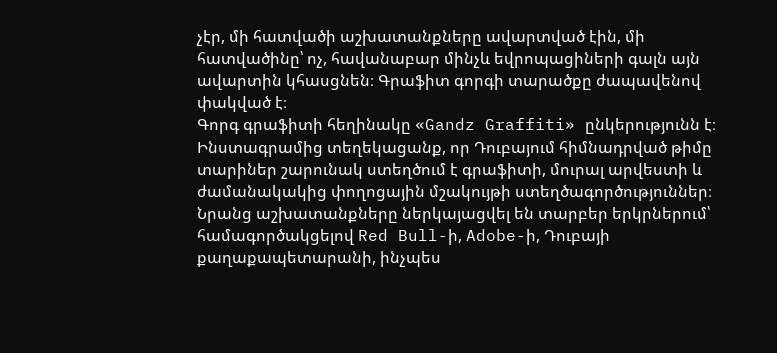չէր, մի հատվածի աշխատանքները ավարտված էին, մի հատվածինը՝ ոչ, հավանաբար մինչև եվրոպացիների գալն այն ավարտին կհասցնեն։ Գրաֆիտ գորգի տարածքը ժապավենով փակված է։
Գորգ գրաֆիտի հեղինակը «Gandz Graffiti» ընկերությունն է։ Ինստագրամից տեղեկացանք, որ Դուբայում հիմնադրված թիմը տարիներ շարունակ ստեղծում է գրաֆիտի, մուրալ արվեստի և ժամանակակից փողոցային մշակույթի ստեղծագործություններ։ Նրանց աշխատանքները ներկայացվել են տարբեր երկրներում՝ համագործակցելով Red Bull-ի, Adobe-ի, Դուբայի քաղաքապետարանի, ինչպես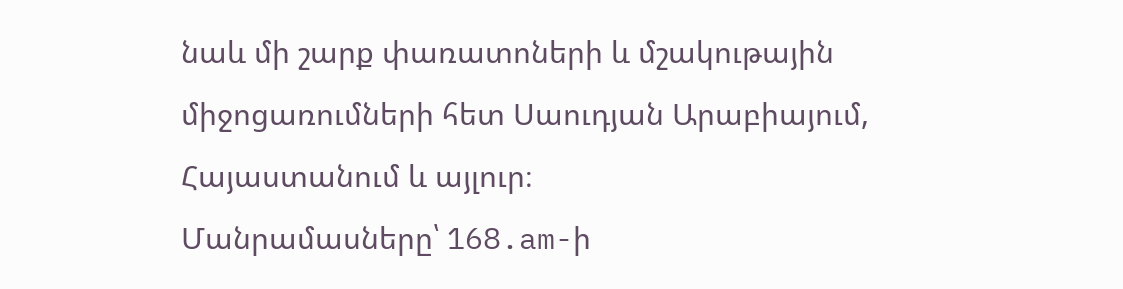նաև մի շարք փառատոների և մշակութային միջոցառումների հետ Սաուդյան Արաբիայում, Հայաստանում և այլուր։
Մանրամասները՝ 168.am-ի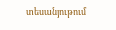տեսանյութում